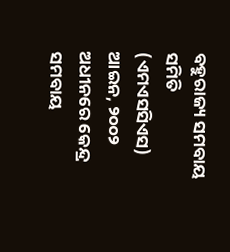ବହୁରାଜ୍ୟ ସମବାୟ ସମିତି (ଏମଏସସିଏସ) ଆଇନ, ୨୦୦୨ ଅଧୀନରେ କେନ୍ଦ୍ର ସମବାୟ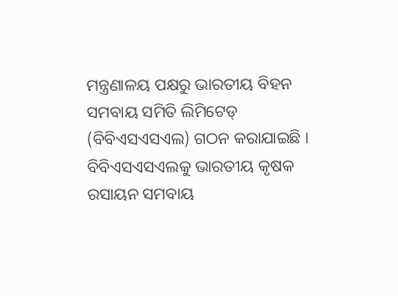ମନ୍ତ୍ରଣାଳୟ ପକ୍ଷରୁ ଭାରତୀୟ ବିହନ ସମବାୟ ସମିତି ଲିମିଟେଡ୍ (ବିବିଏସଏସଏଲ) ଗଠନ କରାଯାଇଛି । ବିବିଏସଏସଏଲକୁ ଭାରତୀୟ କୃଷକ ରସାୟନ ସମବାୟ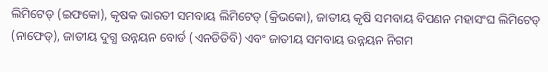ଲିମିଟେଡ୍ (ଇଫକୋ), କୃଷକ ଭାରତୀ ସମବାୟ ଲିମିଟେଡ୍ (କ୍ରିଭକୋ), ଜାତୀୟ କୃଷି ସମବାୟ ବିପଣନ ମହାସଂଘ ଲିମିଟେଡ୍ (ନାଫେଡ୍), ଜାତୀୟ ଦୁଗ୍ଧ ଉନ୍ନୟନ ବୋର୍ଡ (ଏନଡିଡିବି) ଏବଂ ଜାତୀୟ ସମବାୟ ଉନ୍ନୟନ ନିଗମ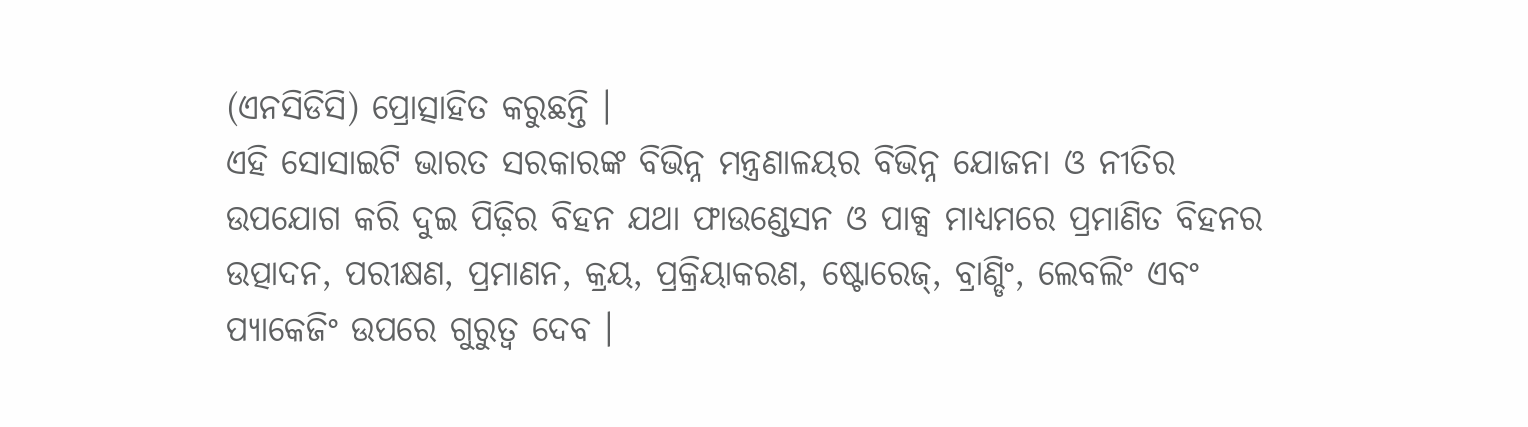(ଏନସିଡିସି) ପ୍ରୋତ୍ସାହିତ କରୁଛନ୍ତି ।
ଏହି ସୋସାଇଟି ଭାରତ ସରକାରଙ୍କ ବିଭିନ୍ନ ମନ୍ତ୍ରଣାଳୟର ବିଭିନ୍ନ ଯୋଜନା ଓ ନୀତିର ଉପଯୋଗ କରି ଦୁଇ ପିଢ଼ିର ବିହନ ଯଥା ଫାଉଣ୍ଡେସନ ଓ ପାକ୍ସ ମାଧ୍ୟମରେ ପ୍ରମାଣିତ ବିହନର ଉତ୍ପାଦନ, ପରୀକ୍ଷଣ, ପ୍ରମାଣନ, କ୍ରୟ, ପ୍ରକ୍ରିୟାକରଣ, ଷ୍ଟୋରେଜ୍, ବ୍ରାଣ୍ଡିଂ, ଲେବଲିଂ ଏବଂ ପ୍ୟାକେଜିଂ ଉପରେ ଗୁରୁତ୍ୱ ଦେବ ।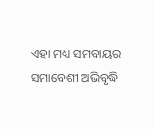ଏହା ମଧ୍ୟ ସମବାୟର ସମାବେଶୀ ଅଭିବୃଦ୍ଧି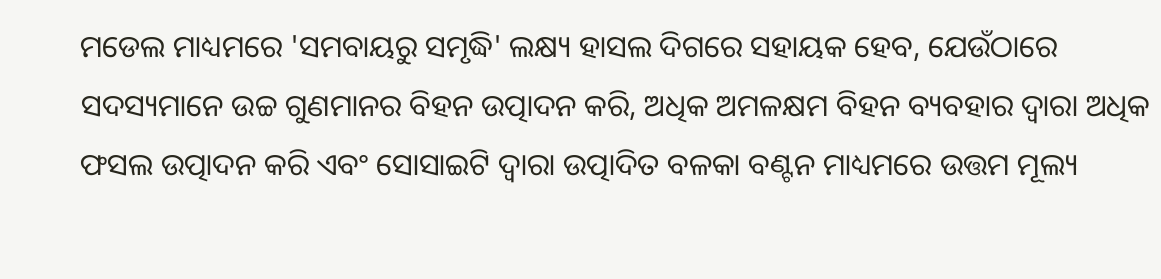ମଡେଲ ମାଧ୍ୟମରେ 'ସମବାୟରୁ ସମୃଦ୍ଧି' ଲକ୍ଷ୍ୟ ହାସଲ ଦିଗରେ ସହାୟକ ହେବ, ଯେଉଁଠାରେ ସଦସ୍ୟମାନେ ଉଚ୍ଚ ଗୁଣମାନର ବିହନ ଉତ୍ପାଦନ କରି, ଅଧିକ ଅମଳକ୍ଷମ ବିହନ ବ୍ୟବହାର ଦ୍ବାରା ଅଧିକ ଫସଲ ଉତ୍ପାଦନ କରି ଏବଂ ସୋସାଇଟି ଦ୍ବାରା ଉତ୍ପାଦିତ ବଳକା ବଣ୍ଟନ ମାଧ୍ୟମରେ ଉତ୍ତମ ମୂଲ୍ୟ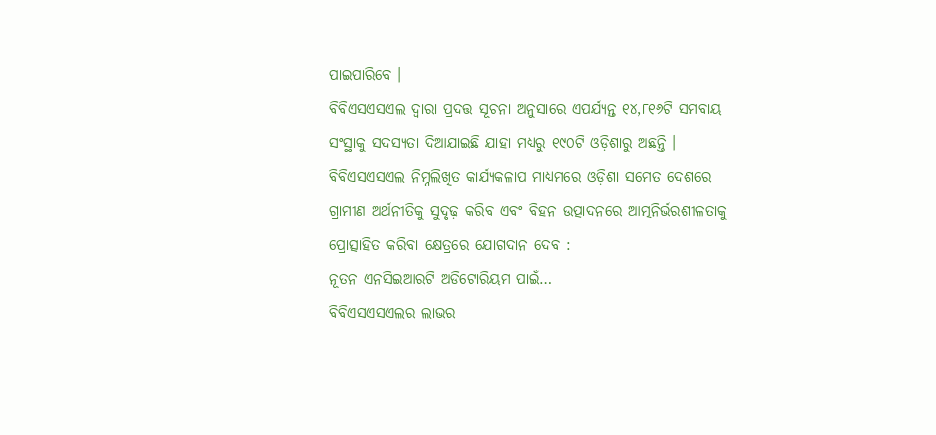ପାଇପାରିବେ ।
ବିବିଏସଏସଏଲ ଦ୍ବାରା ପ୍ରଦତ୍ତ ସୂଚନା ଅନୁସାରେ ଏପର୍ଯ୍ୟନ୍ତ ୧୪,୮୧୬ଟି ସମବାୟ ସଂସ୍ଥାକୁ ସଦସ୍ୟତା ଦିଆଯାଇଛି ଯାହା ମଧ୍ୟରୁ ୧୯୦ଟି ଓଡ଼ିଶାରୁ ଅଛନ୍ତି ।
ବିବିଏସଏସଏଲ ନିମ୍ନଲିଖିତ କାର୍ଯ୍ୟକଳାପ ମାଧ୍ୟମରେ ଓଡ଼ିଶା ସମେତ ଦେଶରେ ଗ୍ରାମୀଣ ଅର୍ଥନୀତିକୁ ସୁଦୃଢ଼ କରିବ ଏବଂ ବିହନ ଉତ୍ପାଦନରେ ଆତ୍ମନିର୍ଭରଶୀଳତାକୁ ପ୍ରୋତ୍ସାହିତ କରିବା କ୍ଷେତ୍ରରେ ଯୋଗଦାନ ଦେବ :
ନୂତନ ଏନସିଇଆରଟି ଅଡିଟୋରିୟମ ପାଇଁ…
ବିବିଏସଏସଏଲର ଲାଭର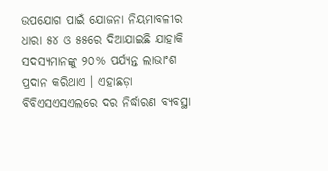ଉପଯୋଗ ପାଇଁ ଯୋଜନା ନିୟମାବଳୀର ଧାରା ୫୪ ଓ ୫୫ରେ ଦିଆଯାଇଛି ଯାହାକି ସଦସ୍ୟମାନଙ୍କୁ ୨୦% ପର୍ଯ୍ୟନ୍ତ ଲାଭାଂଶ ପ୍ରଦାନ କରିଥାଏ । ଏହାଛଡ଼ା ବିବିଏସଏସଏଲରେ ଦର ନିର୍ଦ୍ଧାରଣ ବ୍ୟବସ୍ଥା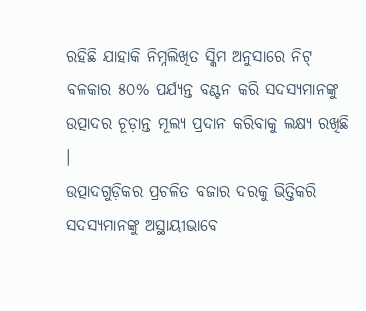ରହିଛି ଯାହାକି ନିମ୍ନଲିଖିତ ସ୍କିମ ଅନୁସାରେ ନିଟ୍ ବଳକାର ୫୦% ପର୍ଯ୍ୟନ୍ତ ବଣ୍ଟନ କରି ସଦସ୍ୟମାନଙ୍କୁ ଉତ୍ପାଦର ଚୂଡ଼ାନ୍ତ ମୂଲ୍ୟ ପ୍ରଦାନ କରିବାକୁ ଲକ୍ଷ୍ୟ ରଖିଛି ।
ଉତ୍ପାଦଗୁଡ଼ିକର ପ୍ରଚଳିତ ବଜାର ଦରକୁ ଭିତ୍ତିକରି ସଦସ୍ୟମାନଙ୍କୁ ଅସ୍ଥାୟୀଭାବେ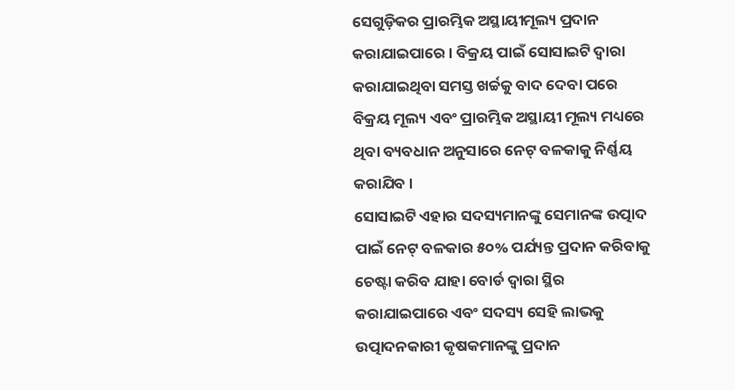ସେଗୁଡ଼ିକର ପ୍ରାରମ୍ଭିକ ଅସ୍ଥାୟୀମୂଲ୍ୟ ପ୍ରଦାନ କରାଯାଇପାରେ । ବିକ୍ରୟ ପାଇଁ ସୋସାଇଟି ଦ୍ୱାରା କରାଯାଇଥିବା ସମସ୍ତ ଖର୍ଚ୍ଚକୁ ବାଦ ଦେବା ପରେ ବିକ୍ରୟ ମୂଲ୍ୟ ଏବଂ ପ୍ରାରମ୍ଭିକ ଅସ୍ଥାୟୀ ମୂଲ୍ୟ ମଧ୍ୟରେ ଥିବା ବ୍ୟବଧାନ ଅନୁସାରେ ନେଟ୍ ବଳକାକୁ ନିର୍ଣ୍ଣୟ କରାଯିବ ।
ସୋସାଇଟି ଏହାର ସଦସ୍ୟମାନଙ୍କୁ ସେମାନଙ୍କ ଉତ୍ପାଦ ପାଇଁ ନେଟ୍ ବଳକାର ୫୦% ପର୍ଯ୍ୟନ୍ତ ପ୍ରଦାନ କରିବାକୁ ଚେଷ୍ଟା କରିବ ଯାହା ବୋର୍ଡ ଦ୍ୱାରା ସ୍ଥିର କରାଯାଇପାରେ ଏବଂ ସଦସ୍ୟ ସେହି ଲାଭକୁ ଉତ୍ପାଦନକାରୀ କୃଷକମାନଙ୍କୁ ପ୍ରଦାନ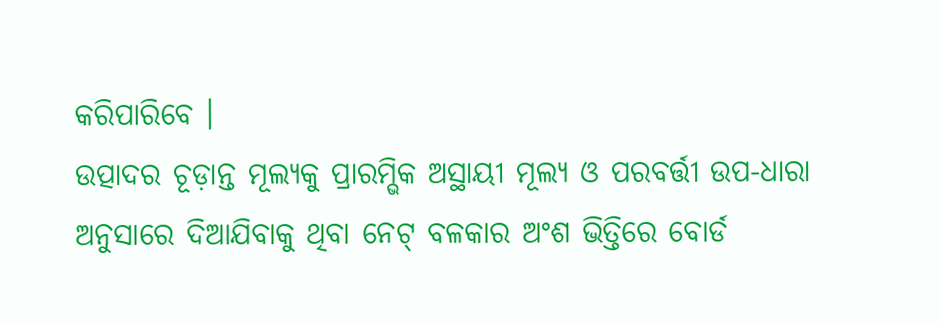କରିପାରିବେ ।
ଉତ୍ପାଦର ଚୂଡ଼ାନ୍ତ ମୂଲ୍ୟକୁ ପ୍ରାରମ୍ଭିକ ଅସ୍ଥାୟୀ ମୂଲ୍ୟ ଓ ପରବର୍ତ୍ତୀ ଉପ-ଧାରା ଅନୁସାରେ ଦିଆଯିବାକୁ ଥିବା ନେଟ୍ ବଳକାର ଅଂଶ ଭିତ୍ତିରେ ବୋର୍ଡ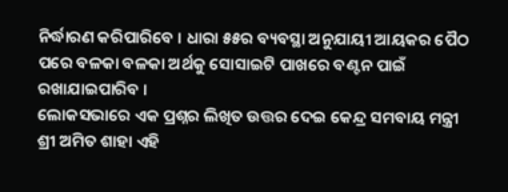ନିର୍ଦ୍ଧାରଣ କରିପାରିବେ । ଧାରା ୫୫ର ବ୍ୟବସ୍ଥା ଅନୁଯାୟୀ ଆୟକର ପୈଠ ପରେ ବଳକା ବଳକା ଅର୍ଥକୁ ସୋସାଇଟି ପାଖରେ ବଣ୍ଟନ ପାଇଁ ରଖାଯାଇପାରିବ ।
ଲୋକସଭାରେ ଏକ ପ୍ରଶ୍ନର ଲିଖିତ ଉତ୍ତର ଦେଇ କେନ୍ଦ୍ର ସମବାୟ ମନ୍ତ୍ରୀ ଶ୍ରୀ ଅମିତ ଶାହା ଏହି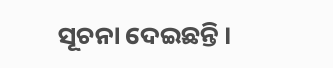ସୂଚନା ଦେଇଛନ୍ତି ।